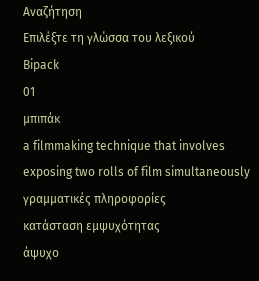Αναζήτηση
Επιλέξτε τη γλώσσα του λεξικού
Bipack
01
μπιπάκ
a filmmaking technique that involves exposing two rolls of film simultaneously
γραμματικές πληροφορίες
κατάσταση εμψυχότητας
άψυχο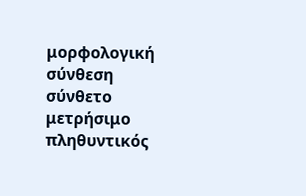μορφολογική σύνθεση
σύνθετο
μετρήσιμο
πληθυντικός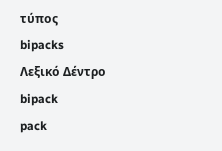τύπος
bipacks
Λεξικό Δέντρο
bipack
pack